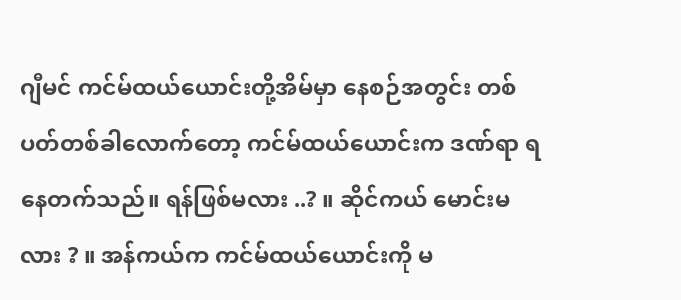ဂျီမင် ကင်မ်ထယ်ယောင်းတို့အိမ်မှာ နေစဉ်အတွင်း တစ်ပတ်တစ်ခါလောက်တော့ ကင်မ်ထယ်ယောင်းက ဒဏ်ရာ ရနေတက်သည်။ ရန်ဖြစ်မလား ..? ။ ဆိုင်ကယ် မောင်းမလား ? ။ အန်ကယ်က ကင်မ်ထယ်ယောင်းကို မ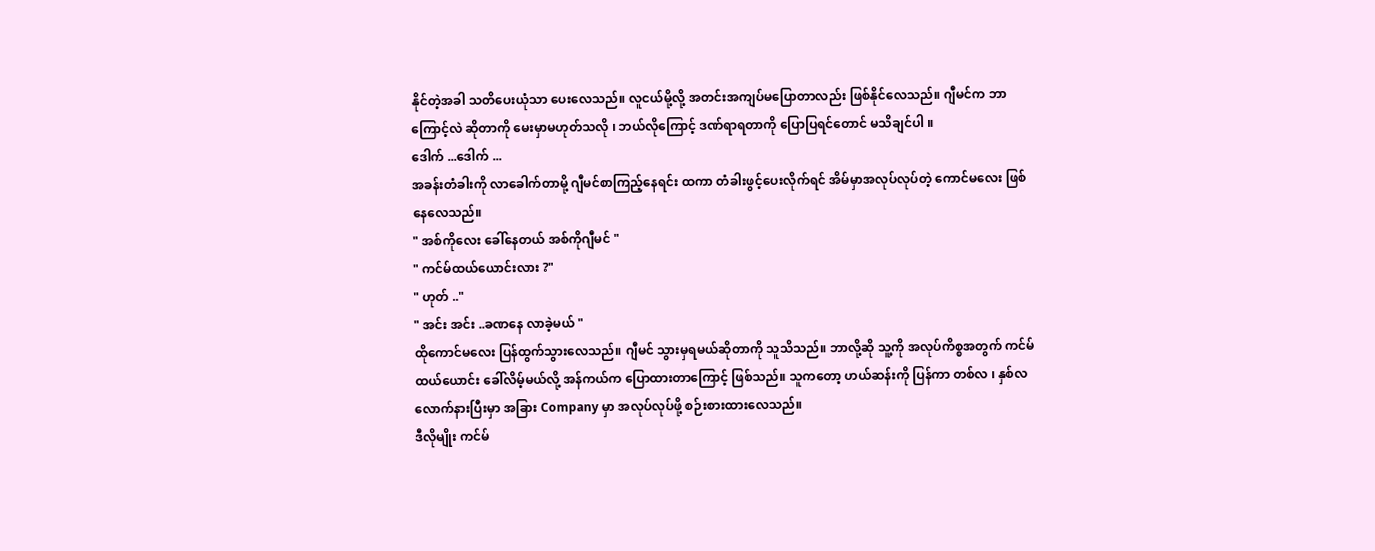နိုင်တဲ့အခါ သတိပေးယုံသာ ပေးလေသည်။ လူငယ်မို့လို့ အတင်းအကျပ်မပြောတာလည်း ဖြစ်နိုင်လေသည်။ ဂျီမင်က ဘာကြောင့်လဲ ဆိုတာကို မေးမှာမဟုတ်သလို ၊ ဘယ်လိုကြောင့် ဒဏ်ရာရတာကို ပြောပြရင်တောင် မသိချင်ပါ ။
ဒေါက် ...ဒေါက် ...
အခန်းတံခါးကို လာခေါက်တာမို့ ဂျီမင်စာကြည့်နေရင်း ထကာ တံခါးဖွင့်ပေးလိုက်ရင် အိမ်မှာအလုပ်လုပ်တဲ့ ကောင်မလေး ဖြစ်နေလေသည်။
" အစ်ကိုလေး ခေါ်နေတယ် အစ်ကိုဂျီမင် "
" ကင်မ်ထယ်ယောင်းလား ?"
" ဟုတ် .."
" အင်း အင်း ..ခဏနေ လာခဲ့မယ် "
ထိုကောင်မလေး ပြန်ထွက်သွားလေသည်။ ဂျီမင် သွားမှရမယ်ဆိုတာကို သူသိသည်။ ဘာလို့ဆို သူ့ကို အလုပ်ကိစ္စအတွက် ကင်မ်ထယ်ယောင်း ခေါ်လိမ့်မယ်လို့ အန်ကယ်က ပြောထားတာကြောင့် ဖြစ်သည်။ သူကတော့ ဟယ်ဆန်းကို ပြန်ကာ တစ်လ ၊ နှစ်လလောက်နားပြီးမှာ အခြား Company မှာ အလုပ်လုပ်ဖို့ စဉ်းစားထားလေသည်။
ဒီလိုမျိုး ကင်မ်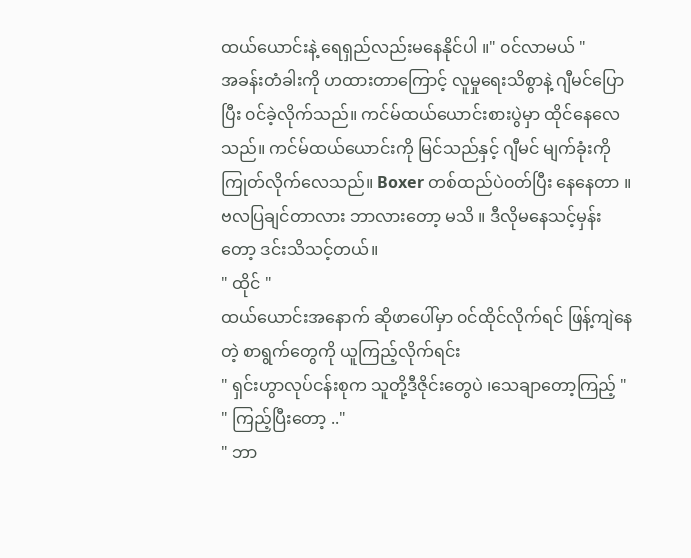ထယ်ယောင်းနဲ့ ရေရှည်လည်းမနေနိုင်ပါ ။" ၀င်လာမယ် "
အခန်းတံခါးကို ဟထားတာကြောင့် လူမှုရေးသိစွာနဲ့ ဂျီမင်ပြောပြီး ၀င်ခဲ့လိုက်သည်။ ကင်မ်ထယ်ယောင်းစားပွဲမှာ ထိုင်နေလေသည်။ ကင်မ်ထယ်ယောင်းကို မြင်သည်နှင့် ဂျီမင် မျက်ခုံးကို ကြုတ်လိုက်လေသည်။ Boxer တစ်ထည်ပဲ၀တ်ပြီး နေနေတာ ။ ဗလပြချင်တာလား ဘာလားတော့ မသိ ။ ဒီလိုမနေသင့်မှန်းတော့ ဒင်းသိသင့်တယ်။
" ထိုင် "
ထယ်ယောင်းအနောက် ဆိုဖာပေါ်မှာ ၀င်ထိုင်လိုက်ရင် ဖြန့်ကျဲနေတဲ့ စာရွက်တွေကို ယူကြည့်လိုက်ရင်း
" ရှင်းဟွာလုပ်ငန်းစုက သူတို့ဒီဇိုင်းတွေပဲ ၊သေချာတော့ကြည့် "
" ကြည့်ပြီးတော့ .."
" ဘာ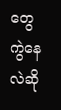တွေ ကွဲနေလဲဆို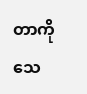တာကို သေ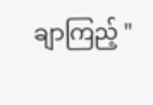ချာကြည့် "